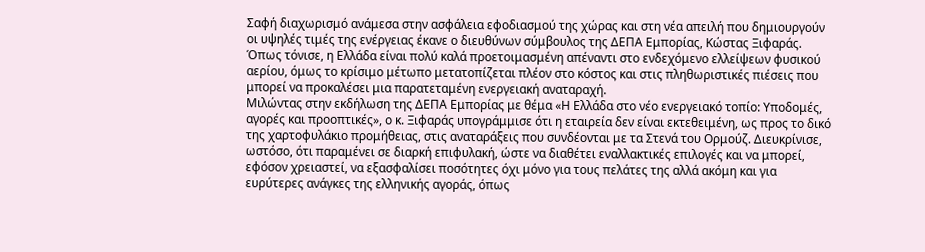Σαφή διαχωρισμό ανάμεσα στην ασφάλεια εφοδιασμού της χώρας και στη νέα απειλή που δημιουργούν οι υψηλές τιμές της ενέργειας έκανε ο διευθύνων σύμβουλος της ΔΕΠΑ Εμπορίας, Κώστας Ξιφαράς. Όπως τόνισε, η Ελλάδα είναι πολύ καλά προετοιμασμένη απέναντι στο ενδεχόμενο ελλείψεων φυσικού αερίου, όμως το κρίσιμο μέτωπο μετατοπίζεται πλέον στο κόστος και στις πληθωριστικές πιέσεις που μπορεί να προκαλέσει μια παρατεταμένη ενεργειακή αναταραχή.
Μιλώντας στην εκδήλωση της ΔΕΠΑ Εμπορίας με θέμα «Η Ελλάδα στο νέο ενεργειακό τοπίο: Υποδομές, αγορές και προοπτικές», ο κ. Ξιφαράς υπογράμμισε ότι η εταιρεία δεν είναι εκτεθειμένη, ως προς το δικό της χαρτοφυλάκιο προμήθειας, στις αναταράξεις που συνδέονται με τα Στενά του Ορμούζ. Διευκρίνισε, ωστόσο, ότι παραμένει σε διαρκή επιφυλακή, ώστε να διαθέτει εναλλακτικές επιλογές και να μπορεί, εφόσον χρειαστεί, να εξασφαλίσει ποσότητες όχι μόνο για τους πελάτες της αλλά ακόμη και για ευρύτερες ανάγκες της ελληνικής αγοράς, όπως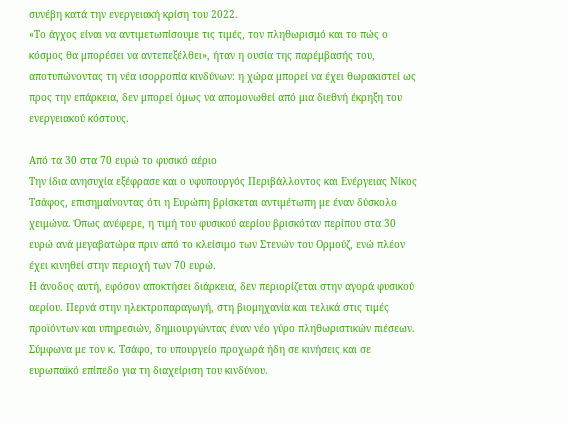συνέβη κατά την ενεργειακή κρίση του 2022.
«Το άγχος είναι να αντιμετωπίσουμε τις τιμές, τον πληθωρισμό και το πώς ο κόσμος θα μπορέσει να αντεπεξέλθει», ήταν η ουσία της παρέμβασής του, αποτυπώνοντας τη νέα ισορροπία κινδύνων: η χώρα μπορεί να έχει θωρακιστεί ως προς την επάρκεια, δεν μπορεί όμως να απομονωθεί από μια διεθνή έκρηξη του ενεργειακού κόστους.

Από τα 30 στα 70 ευρώ το φυσικό αέριο
Την ίδια ανησυχία εξέφρασε και ο υφυπουργός Περιβάλλοντος και Ενέργειας Νίκος Τσάφος, επισημαίνοντας ότι η Ευρώπη βρίσκεται αντιμέτωπη με έναν δύσκολο χειμώνα. Όπως ανέφερε, η τιμή του φυσικού αερίου βρισκόταν περίπου στα 30 ευρώ ανά μεγαβατώρα πριν από το κλείσιμο των Στενών του Ορμούζ, ενώ πλέον έχει κινηθεί στην περιοχή των 70 ευρώ.
Η άνοδος αυτή, εφόσον αποκτήσει διάρκεια, δεν περιορίζεται στην αγορά φυσικού αερίου. Περνά στην ηλεκτροπαραγωγή, στη βιομηχανία και τελικά στις τιμές προϊόντων και υπηρεσιών, δημιουργώντας έναν νέο γύρο πληθωριστικών πιέσεων.
Σύμφωνα με τον κ. Τσάφο, το υπουργείο προχωρά ήδη σε κινήσεις και σε ευρωπαϊκό επίπεδο για τη διαχείριση του κινδύνου.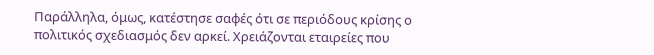Παράλληλα, όμως, κατέστησε σαφές ότι σε περιόδους κρίσης ο πολιτικός σχεδιασμός δεν αρκεί. Χρειάζονται εταιρείες που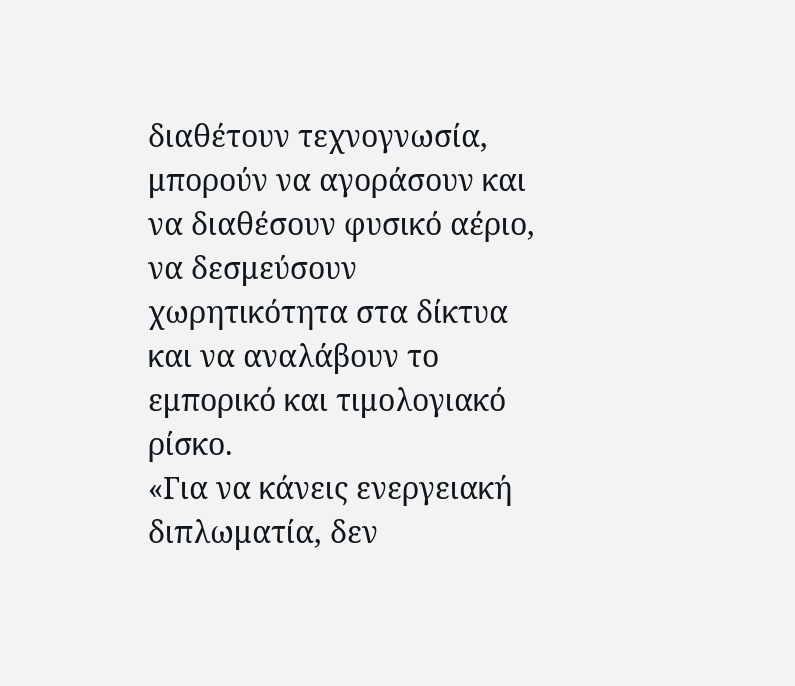διαθέτουν τεχνογνωσία, μπορούν να αγοράσουν και να διαθέσουν φυσικό αέριο, να δεσμεύσουν χωρητικότητα στα δίκτυα και να αναλάβουν το εμπορικό και τιμολογιακό ρίσκο.
«Για να κάνεις ενεργειακή διπλωματία, δεν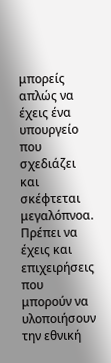μπορείς απλώς να έχεις ένα υπουργείο που σχεδιάζει και σκέφτεται μεγαλόπνοα. Πρέπει να έχεις και επιχειρήσεις που μπορούν να υλοποιήσουν την εθνική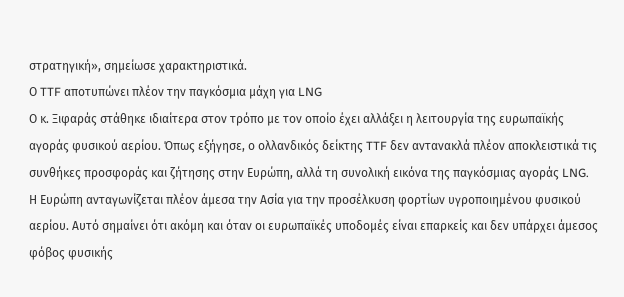στρατηγική», σημείωσε χαρακτηριστικά.
Ο TTF αποτυπώνει πλέον την παγκόσμια μάχη για LNG
Ο κ. Ξιφαράς στάθηκε ιδιαίτερα στον τρόπο με τον οποίο έχει αλλάξει η λειτουργία της ευρωπαϊκής αγοράς φυσικού αερίου. Όπως εξήγησε, ο ολλανδικός δείκτης TTF δεν αντανακλά πλέον αποκλειστικά τις συνθήκες προσφοράς και ζήτησης στην Ευρώπη, αλλά τη συνολική εικόνα της παγκόσμιας αγοράς LNG.
Η Ευρώπη ανταγωνίζεται πλέον άμεσα την Ασία για την προσέλκυση φορτίων υγροποιημένου φυσικού αερίου. Αυτό σημαίνει ότι ακόμη και όταν οι ευρωπαϊκές υποδομές είναι επαρκείς και δεν υπάρχει άμεσος φόβος φυσικής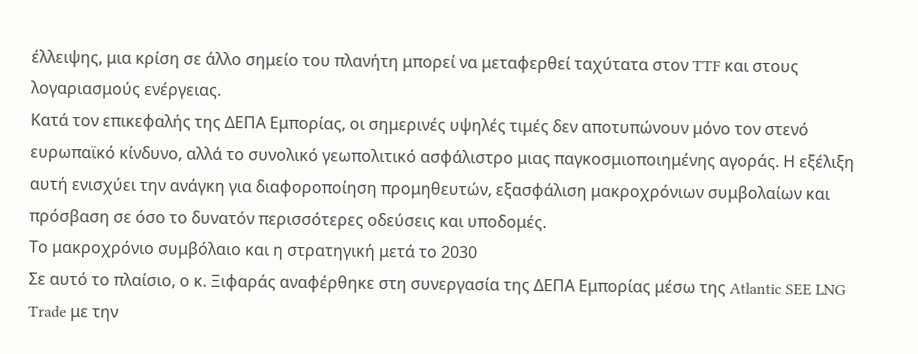έλλειψης, μια κρίση σε άλλο σημείο του πλανήτη μπορεί να μεταφερθεί ταχύτατα στον TTF και στους λογαριασμούς ενέργειας.
Κατά τον επικεφαλής της ΔΕΠΑ Εμπορίας, οι σημερινές υψηλές τιμές δεν αποτυπώνουν μόνο τον στενό ευρωπαϊκό κίνδυνο, αλλά το συνολικό γεωπολιτικό ασφάλιστρο μιας παγκοσμιοποιημένης αγοράς. Η εξέλιξη αυτή ενισχύει την ανάγκη για διαφοροποίηση προμηθευτών, εξασφάλιση μακροχρόνιων συμβολαίων και πρόσβαση σε όσο το δυνατόν περισσότερες οδεύσεις και υποδομές.
Το μακροχρόνιο συμβόλαιο και η στρατηγική μετά το 2030
Σε αυτό το πλαίσιο, ο κ. Ξιφαράς αναφέρθηκε στη συνεργασία της ΔΕΠΑ Εμπορίας μέσω της Atlantic SEE LNG Trade με την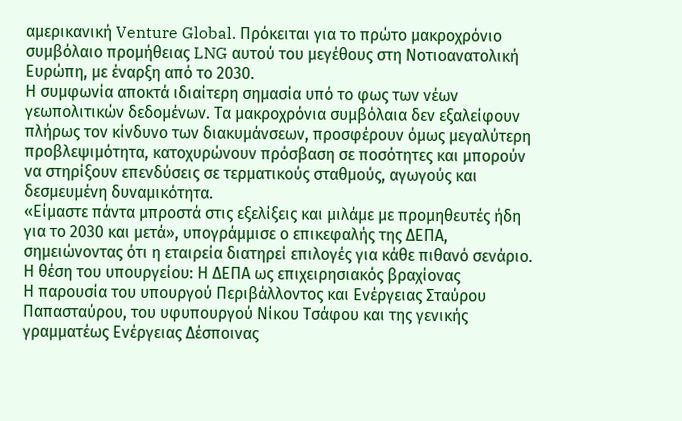αμερικανική Venture Global. Πρόκειται για το πρώτο μακροχρόνιο συμβόλαιο προμήθειας LNG αυτού του μεγέθους στη Νοτιοανατολική Ευρώπη, με έναρξη από το 2030.
Η συμφωνία αποκτά ιδιαίτερη σημασία υπό το φως των νέων γεωπολιτικών δεδομένων. Τα μακροχρόνια συμβόλαια δεν εξαλείφουν πλήρως τον κίνδυνο των διακυμάνσεων, προσφέρουν όμως μεγαλύτερη προβλεψιμότητα, κατοχυρώνουν πρόσβαση σε ποσότητες και μπορούν να στηρίξουν επενδύσεις σε τερματικούς σταθμούς, αγωγούς και δεσμευμένη δυναμικότητα.
«Είμαστε πάντα μπροστά στις εξελίξεις και μιλάμε με προμηθευτές ήδη για το 2030 και μετά», υπογράμμισε ο επικεφαλής της ΔΕΠΑ, σημειώνοντας ότι η εταιρεία διατηρεί επιλογές για κάθε πιθανό σενάριο.
Η θέση του υπουργείου: Η ΔΕΠΑ ως επιχειρησιακός βραχίονας
Η παρουσία του υπουργού Περιβάλλοντος και Ενέργειας Σταύρου Παπασταύρου, του υφυπουργού Νίκου Τσάφου και της γενικής γραμματέως Ενέργειας Δέσποινας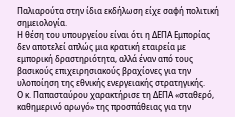Παλιαρούτα στην ίδια εκδήλωση είχε σαφή πολιτική σημειολογία.
Η θέση του υπουργείου είναι ότι η ΔΕΠΑ Εμπορίας δεν αποτελεί απλώς μια κρατική εταιρεία με εμπορική δραστηριότητα, αλλά έναν από τους βασικούς επιχειρησιακούς βραχίονες για την υλοποίηση της εθνικής ενεργειακής στρατηγικής.
Ο κ. Παπασταύρου χαρακτήρισε τη ΔΕΠΑ «σταθερό, καθημερινό αρωγό» της προσπάθειας για την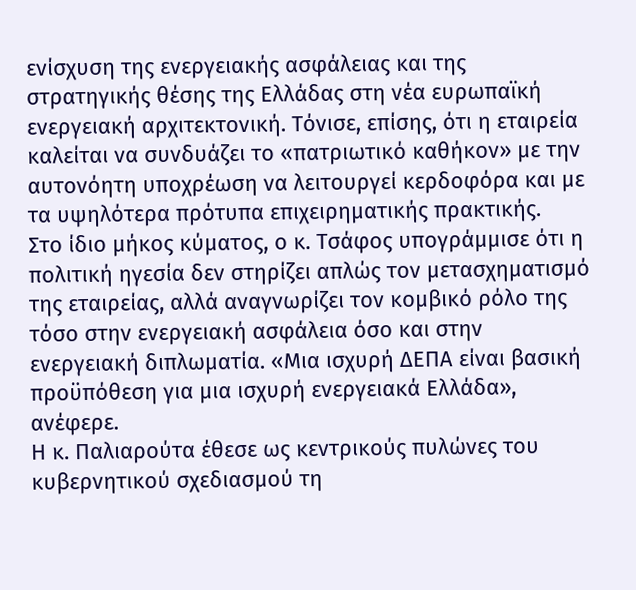ενίσχυση της ενεργειακής ασφάλειας και της στρατηγικής θέσης της Ελλάδας στη νέα ευρωπαϊκή ενεργειακή αρχιτεκτονική. Τόνισε, επίσης, ότι η εταιρεία καλείται να συνδυάζει το «πατριωτικό καθήκον» με την αυτονόητη υποχρέωση να λειτουργεί κερδοφόρα και με τα υψηλότερα πρότυπα επιχειρηματικής πρακτικής.
Στο ίδιο μήκος κύματος, ο κ. Τσάφος υπογράμμισε ότι η πολιτική ηγεσία δεν στηρίζει απλώς τον μετασχηματισμό της εταιρείας, αλλά αναγνωρίζει τον κομβικό ρόλο της τόσο στην ενεργειακή ασφάλεια όσο και στην ενεργειακή διπλωματία. «Μια ισχυρή ΔΕΠΑ είναι βασική προϋπόθεση για μια ισχυρή ενεργειακά Ελλάδα», ανέφερε.
Η κ. Παλιαρούτα έθεσε ως κεντρικούς πυλώνες του κυβερνητικού σχεδιασμού τη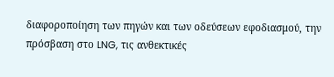διαφοροποίηση των πηγών και των οδεύσεων εφοδιασμού, την πρόσβαση στο LNG, τις ανθεκτικές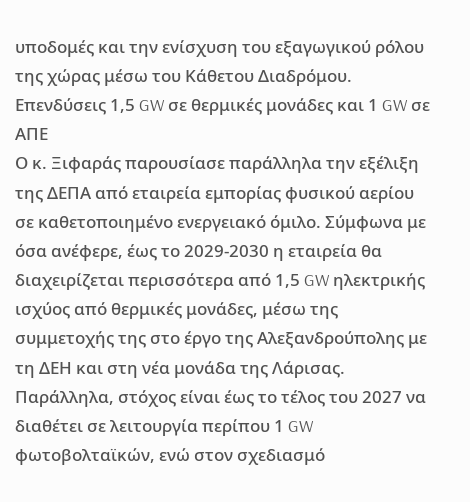υποδομές και την ενίσχυση του εξαγωγικού ρόλου της χώρας μέσω του Κάθετου Διαδρόμου.
Επενδύσεις 1,5 GW σε θερμικές μονάδες και 1 GW σε ΑΠΕ
Ο κ. Ξιφαράς παρουσίασε παράλληλα την εξέλιξη της ΔΕΠΑ από εταιρεία εμπορίας φυσικού αερίου σε καθετοποιημένο ενεργειακό όμιλο. Σύμφωνα με όσα ανέφερε, έως το 2029-2030 η εταιρεία θα διαχειρίζεται περισσότερα από 1,5 GW ηλεκτρικής ισχύος από θερμικές μονάδες, μέσω της συμμετοχής της στο έργο της Αλεξανδρούπολης με τη ΔΕΗ και στη νέα μονάδα της Λάρισας.
Παράλληλα, στόχος είναι έως το τέλος του 2027 να διαθέτει σε λειτουργία περίπου 1 GW φωτοβολταϊκών, ενώ στον σχεδιασμό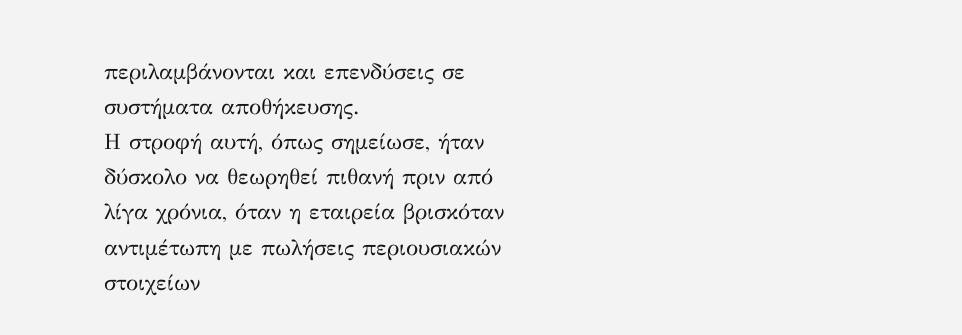περιλαμβάνονται και επενδύσεις σε συστήματα αποθήκευσης.
Η στροφή αυτή, όπως σημείωσε, ήταν δύσκολο να θεωρηθεί πιθανή πριν από λίγα χρόνια, όταν η εταιρεία βρισκόταν αντιμέτωπη με πωλήσεις περιουσιακών στοιχείων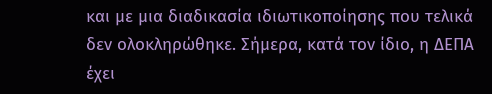και με μια διαδικασία ιδιωτικοποίησης που τελικά δεν ολοκληρώθηκε. Σήμερα, κατά τον ίδιο, η ΔΕΠΑ έχει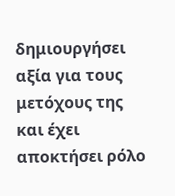δημιουργήσει αξία για τους μετόχους της και έχει αποκτήσει ρόλο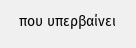που υπερβαίνει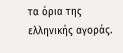τα όρια της ελληνικής αγοράς.